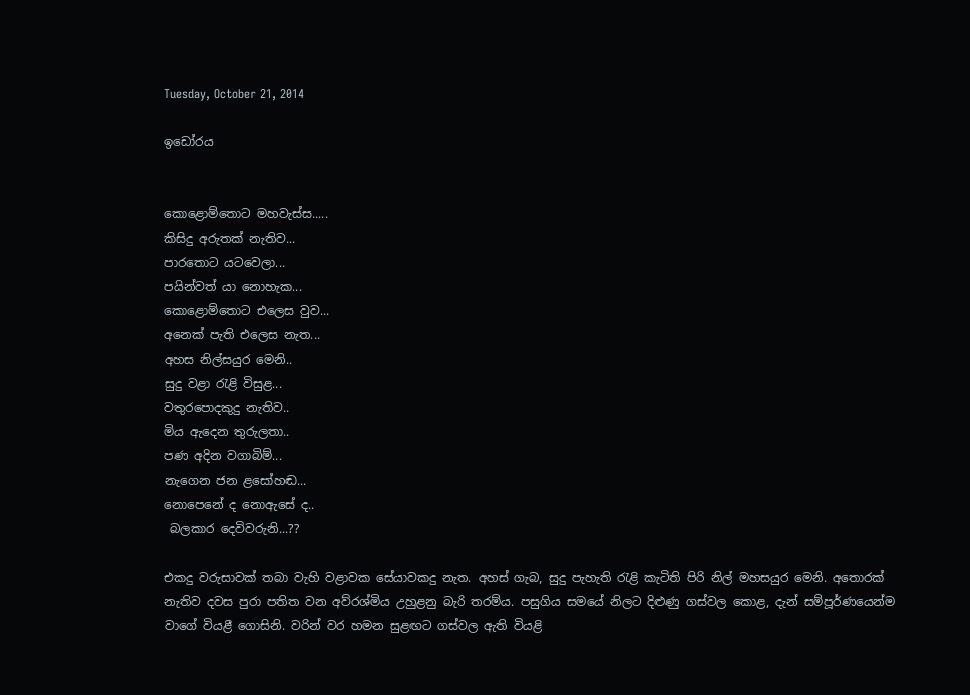Tuesday, October 21, 2014

ඉඩෝරය


කොළොම්තොට මහවැස්ස.....
කිසිදු අරුතක් නැතිව...
පාරතොට යටවෙලා...
පයින්වත් යා නොහැක...
කොළොම්තොට එලෙස වුව...
අනෙක් පැති එලෙස නැත...
අහස නිල්සයුර මෙනි..
සුදු වළා රැළි විසුළ...
වතුරපොදකුදු නැතිව..
මිය ඇදෙන තුරුලතා..
පණ අදින වගාබිම්...
නැගෙන ජන ළසෝහඬ...
නොපෙනේ ද නොඇසේ ද..
 බලකාර දෙවිවරුනි...??

එකදු වරුසාවක් තබා වැහි වළාවක සේයාවකදු නැත. අහස් ගැබ, සුදු පැහැති රැළි කැටිති පිරි නිල් මහසයුර මෙනි. අතොරක් නැතිව දවස පුරා පතිත වන අව්රශ්මිය උහුළනු බැරි තරම්ය. පසුගිය සමයේ නිලට දිළුණු ගස්වල කොළ, දැන් සම්පූර්ණයෙන්ම වාගේ වියළී ගොසිනි. වරින් වර හමන සුළඟට ගස්වල ඇති වියළි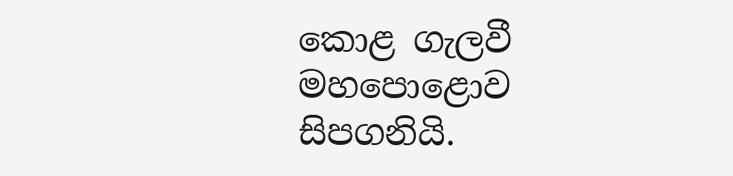කොළ ගැලවී මහපොළොව සිපගනියි.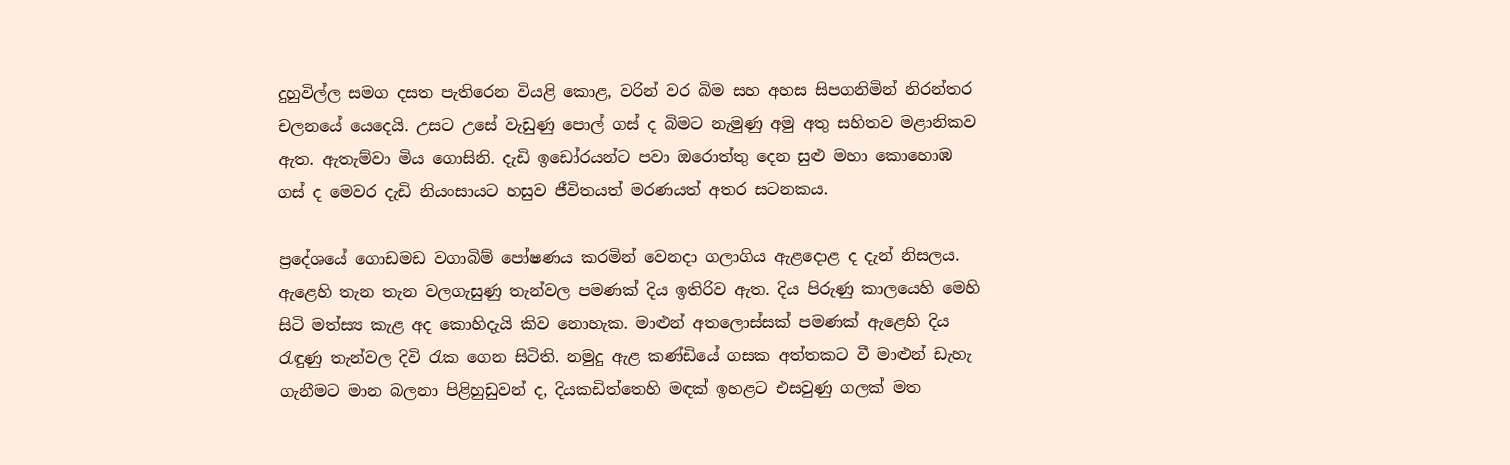දුහුවිල්ල සමග දසත පැතිරෙන වියළි කොළ, වරින් වර බිම සහ අහස සිපගනිමින් නිරන්තර චලනයේ යෙදෙයි. උසට උසේ වැඩුණු පොල් ගස් ද බිමට නැමුණු අමු අතු සහිතව මළානිකව ඇත. ඇතැම්වා මිය ගොසිනි. දැඩි ඉඩෝරයන්ට පවා ඔරොත්තු දෙන සුළු මහා කොහොඹ ගස් ද මෙවර දැඩි නියංසායට හසුව ජීවිතයත් මරණයත් අතර සටනකය.

ප්‍රදේශයේ ගොඩමඩ වගාබිම් පෝෂණය කරමින් වෙනදා ගලාගිය ඇළදොළ ද දැන් නිසලය. ඇළෙහි තැන තැන වලගැසුණු තැන්වල පමණක් දිය ඉතිරිව ඇත. දිය පිරුණු කාලයෙහි මෙහි සිටි මත්ස්‍ය කැළ අද කොහිදැයි කිව නොහැක. මාළුන් අතලොස්සක් පමණක් ඇළෙහි දිය රැඳුණු තැන්වල දිවි රැක ගෙන සිටිති. නමුදු ඇළ කණ්ඩියේ ගසක අත්තකට වී මාළුන් ඩැහැ ගැනීමට මාන බලනා පිළිහුඩුවන් ද, දියකඩිත්තෙහි මඳක් ඉහළට එසවුණු ගලක් මත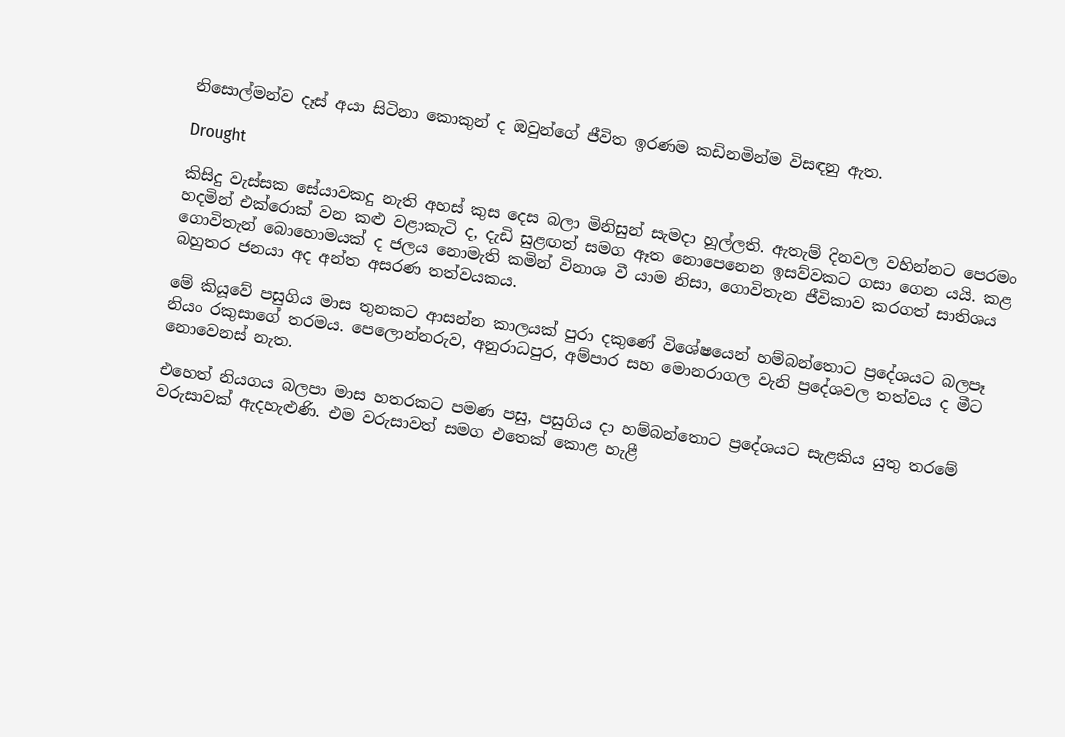නිසොල්මන්ව දෑස් අයා සිටිනා කොකුන් ද ඔවුන්ගේ ජීවිත ඉරණම කඩිනමින්ම විසඳනු ඇත.

Drought

කිසිදු වැස්සක සේයාවකදු නැති අහස් කුස දෙස බලා මිනිසුන් සැමදා හූල්ලති. ඇතැම් දිනවල වහින්නට පෙරමං හදමින් එක්රොක් වන කළු වළාකැටි ද, දැඩි සුළඟත් සමග ඈත නොපෙනෙන ඉසව්වකට ගසා ගෙන යයි. කළ ගොවිතැන් බොහොමයක් ද ජලය නොමැති කමින් විනාශ වී යාම නිසා, ගොවිතැන ජීවිකාව කරගත් සාතිශය බහුතර ජනයා අද අන්ත අසරණ තත්වයකය.

මේ කියූවේ පසුගිය මාස තුනකට ආසන්න කාලයක් පුරා දකුණේ විශේෂයෙන් හම්බන්තොට ප්‍රදේශයට බලපෑ නියං රකුසාගේ තරමය. පෙලොන්නරුව, අනුරාධපුර, අම්පාර සහ මොනරාගල වැනි ප්‍රදේශවල තත්වය ද මීට නොවෙනස් නැත.

එහෙත් නියගය බලපා මාස හතරකට පමණ පසු, පසුගිය දා හම්බන්තොට ප්‍රදේශයට සැළකිය යුතු තරමේ වරුසාවක් ඇදහැළුණි. එම වරුසාවත් සමග එතෙක් කොළ හැළී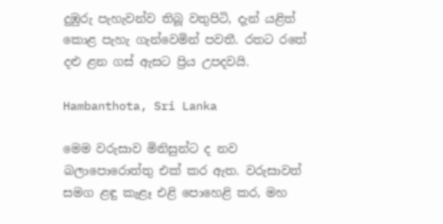දුඹුරු පැහැවන්ව තිබූ වතුපිටි, දැන් යළිත් කොළ පැහැ ගැන්වෙමින් පවතී. රතට රතේ දළු ළන ගස් ඇසට ප්‍රිය උපදවයි.

Hambanthota, Sri Lanka

මෙම වරුසාව මිනිසුන්ට ද නව බලාපොරොත්තු එක් කර ඇත. වරුසාවත් සමග ළඳු කැළෑ එළි පොහෙළි කර, මහ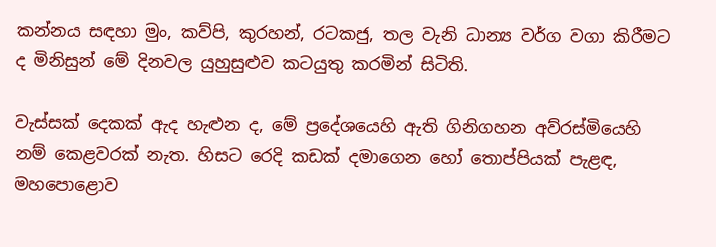කන්නය සඳහා මුං, කව්පි, කුරහන්, රටකජු, තල වැනි ධාන්‍ය වර්ග වගා කිරීමට ද මිනිසුන් මේ දිනවල යුහුසුළුව කටයුතු කරමින් සිටිති.

වැස්සක් දෙකක් ඇද හැළුන ද, මේ ප්‍රදේශයෙහි ඇති ගිනිගහන අව්රස්මියෙහි නම් කෙළවරක් නැත. හිසට රෙදි කඩක් දමාගෙන හෝ තොප්පියක් පැළඳ, මහපොළොව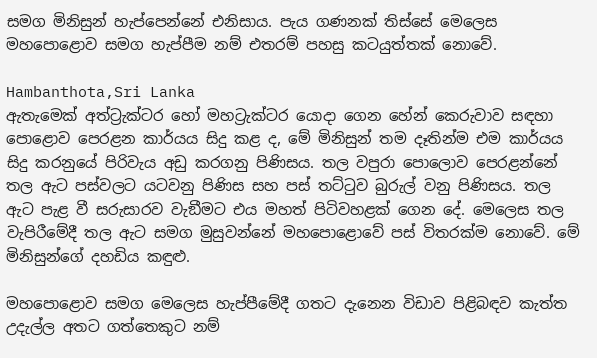සමග මිනිසුන් හැප්පෙන්නේ එනිසාය. පැය ගණනක් තිස්සේ මෙලෙස මහපොළොව සමග හැප්පීම නම් එතරම් පහසු කටයුත්තක් නොවේ.

Hambanthota,Sri Lanka
ඇතැමෙක් අත්ට්‍රැක්ටර හෝ මහට්‍රැක්ටර යොදා ගෙන හේන් කෙරුවාව සඳහා පොළොව පෙරළන කාර්යය සිදු කළ ද, මේ මිනිසුන් තම දෑතින්ම එම කාර්යය සිදු කරනුයේ පිරිවැය අඩු කරගනු පිණිසය. තල වපුරා පොලොව පෙරළන්නේ තල ඇට පස්වලට යටවනු පිණිස සහ පස් තට්ටුව බුරුල් වනු පිණිසය. තල ඇට පැළ වී සරුසාරව වැඞීමට එය මහත් පිටිවහළක් ගෙන දේ. මෙලෙස තල වැපිරීමේදී තල ඇට සමග මුසුවන්නේ මහපොළොවේ පස් විතරක්ම නොවේ. මේ මිනිසුන්ගේ දහඩිය කඳුළු.

මහපොළොව සමග මෙලෙස හැප්පීමේදී ගතට දැනෙන විඩාව පිළිබඳව කැත්ත උදැල්ල අතට ගත්තෙකුට නම්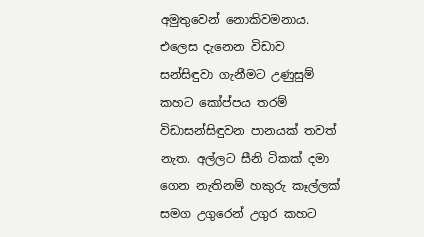අමුතුවෙන් නොකිවමනාය. එලෙස දැනෙන විඩාව සන්සිඳුවා ගැනීමට උණුසුම් කහට කෝප්පය තරම් විඩාසන්සිඳුවන පානයක් තවත් නැත. අල්ලට සීනි ටිකක් දමා ගෙන නැතිනම් හකුරු කෑල්ලක් සමග උගුරෙන් උගුර කහට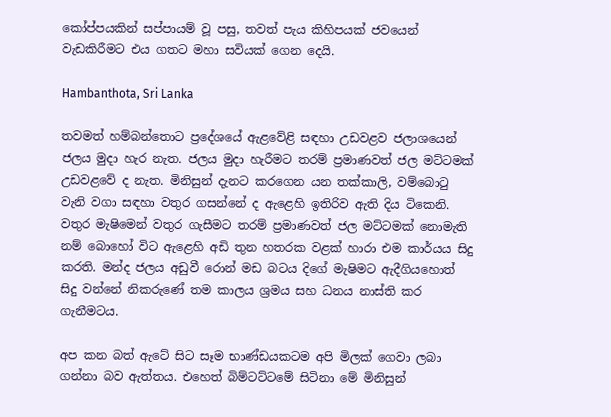කෝප්පයකින් සප්පායම් වූ පසු, තවත් පැය කිහිපයක් ජවයෙන් වැඩකිරීමට එය ගතට මහා සවියක් ගෙන දෙයි.

Hambanthota, Sri Lanka

තවමත් හම්බන්තොට ප්‍රදේශයේ ඇළවේළි සඳහා උඩවළව ජලාශයෙන් ජලය මුදා හැර නැත. ජලය මුදා හැරීමට තරම් ප්‍රමාණවත් ජල මට්ටමක් උඩවළවේ ද නැත. මිනිසුන් දැනට කරගෙන යන තක්කාලි, වම්බොටු වැනි වගා සඳහා වතුර ගසන්නේ ද ඇළෙහි ඉතිරිව ඇති දිය ටිකෙනි. වතුර මැෂිමෙන් වතුර ගැසීමට තරම් ප්‍රමාණවත් ජල මට්ටමක් නොමැති නම් බොහෝ විට ඇළෙහි අඩි තුන හතරක වළක් හාරා එම කාර්යය සිදු කරති. මන්ද ජලය අඩුවී රොන් මඩ බටය දිගේ මැෂිමට ඇදීගියහොත් සිදු වන්නේ නිකරුණේ තම කාලය ශ්‍රමය සහ ධනය නාස්ති කර ගැනීමටය.

අප කන බත් ඇටේ සිට සෑම භාණ්ඩයකටම අපි මිලක් ගෙවා ලබා ගන්නා බව ඇත්තය. එහෙත් බිම්ටට්ටමේ සිටිනා මේ මිනිසුන්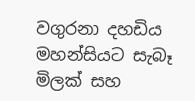වගුරනා දහඩිය මහන්සියට සැබෑ මිලක් සහ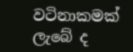වටිනාකමක් ලැබේ ද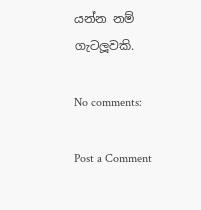යන්න නම් ගැටලූවකි.

No comments:

Post a Comment